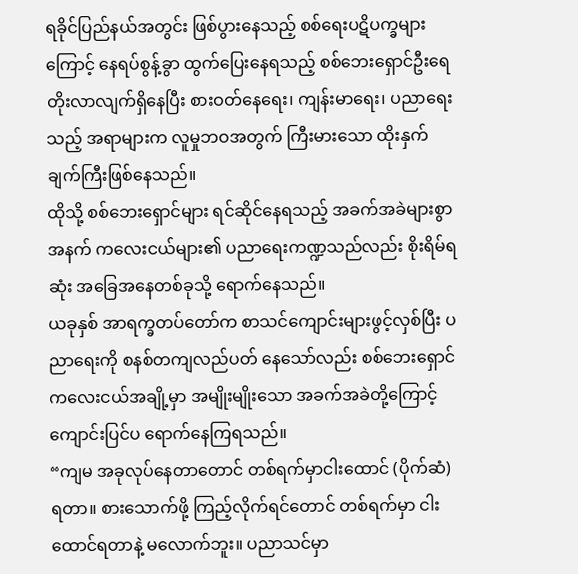ရခိုင်ပြည်နယ်အတွင်း ဖြစ်ပွားနေသည့် စစ်ရေးပဋိပက္ခများကြောင့် နေရပ်စွန့်ခွာ ထွက်ပြေးနေရသည့် စစ်ဘေးရှောင်ဦးရေ တိုးလာလျက်ရှိနေပြီး စားဝတ်နေရေး၊ ကျန်းမာရေး၊ ပညာရေးသည့် အရာများက လူမှုဘဝအတွက် ကြီးမားသော ထိုးနှက်ချက်ကြီးဖြစ်နေသည်။
ထိုသို့ စစ်ဘေးရှောင်များ ရင်ဆိုင်နေရသည့် အခက်အခဲများစွာအနက် ကလေးငယ်များ၏ ပညာရေးကဏ္ဍသည်လည်း စိုးရိမ်ရဆုံး အခြေအနေတစ်ခုသို့ ရောက်နေသည်။
ယခုနှစ် အာရက္ခတပ်တော်က စာသင်ကျောင်းများဖွင့်လှစ်ပြီး ပညာရေးကို စနစ်တကျလည်ပတ် နေသော်လည်း စစ်ဘေးရှောင် ကလေးငယ်အချို့မှာ အမျိုးမျိုးသော အခက်အခဲတို့ကြောင့် ကျောင်းပြင်ပ ရောက်နေကြရသည်။
“ကျမ အခုလုပ်နေတာတောင် တစ်ရက်မှာငါးထောင် (ပိုက်ဆံ)ရတာ။ စားသောက်ဖို့ ကြည့်လိုက်ရင်တောင် တစ်ရက်မှာ ငါးထောင်ရတာနဲ့ မလောက်ဘူး။ ပညာသင်မှာ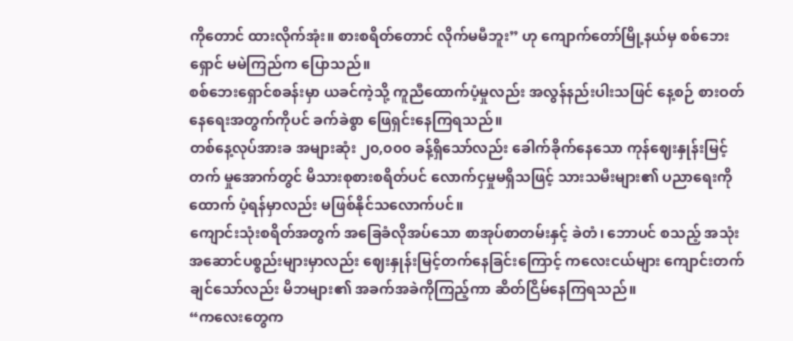ကိုတောင် ထားလိုက်အုံး။ စားစရိတ်တောင် လိုက်မမီဘူး” ဟု ကျောက်တော်မြို့နယ်မှ စစ်ဘေးရှောင် မမဲကြည်က ပြောသည်။
စစ်ဘေးရှောင်စခန်းမှာ ယခင်ကဲ့သို့ ကူညီထောက်ပံ့မှုလည်း အလွန်နည်းပါးသဖြင် နေ့စဉ် စားဝတ် နေရေးအတွက်ကိုပင် ခက်ခဲစွာ ဖြေရှင်းနေကြရသည်။
တစ်နေ့လုပ်အားခ အများဆုံး ၂၀,၀၀၀ ခန့်ရှိသော်လည်း ခေါက်ခိုက်နေသော ကုန်ဈေးနှုန်းမြင့်တက် မှုအောက်တွင် မိသားစုစားစရိတ်ပင် လောက်ငှမှုမရှိသဖြင့် သားသမီးများ၏ ပညာရေးကို ထောက် ပံ့ရန်မှာလည်း မဖြစ်နိုင်သလောက်ပင်။
ကျောင်းသုံးစရိတ်အတွက် အခြေခံလိုအပ်သော စာအုပ်စာတမ်းနှင့် ခဲတံ၊ ဘောပင် စသည့် အသုံးအဆောင်ပစ္စည်းများမှာလည်း ဈေးနှုန်းမြင့်တက်နေခြင်းကြောင့် ကလေးငယ်များ ကျောင်းတက်ချင်သော်လည်း မိဘများ၏ အခက်အခဲကိုကြည့်ကာ ဆိတ်ငြိမ်နေကြရသည်။
“ကလေးတွေက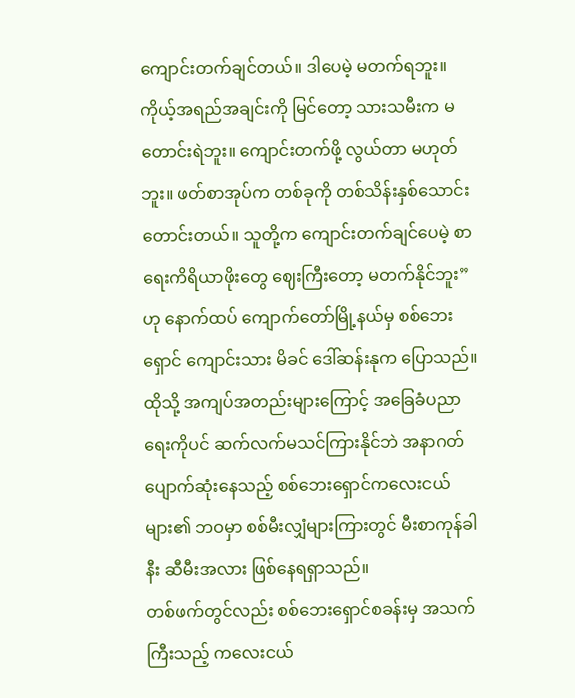ကျောင်းတက်ချင်တယ်။ ဒါပေမဲ့ မတက်ရဘူး။ ကိုယ့်အရည်အချင်းကို မြင်တော့ သားသမီးက မတောင်းရဲဘူး။ ကျောင်းတက်ဖို့ လွယ်တာ မဟုတ်ဘူး။ ဖတ်စာအုပ်က တစ်ခုကို တစ်သိန်းနှစ်သောင်းတောင်းတယ်။ သူတို့က ကျောင်းတက်ချင်ပေမဲ့ စာရေးကိရိယာဖိုးတွေ ဈေးကြီးတော့ မတက်နိုင်ဘူး” ဟု နောက်ထပ် ကျောက်တော်မြို့နယ်မှ စစ်ဘေးရှောင် ကျောင်းသား မိခင် ဒေါ်ဆန်းနုက ပြောသည်။
ထိုသို့ အကျပ်အတည်းများကြောင့် အခြေခံပညာရေးကိုပင် ဆက်လက်မသင်ကြားနိုင်ဘဲ အနာဂတ်ပျောက်ဆုံးနေသည့် စစ်ဘေးရှောင်ကလေးငယ်များ၏ ဘဝမှာ စစ်မီးလျှံများကြားတွင် မီးစာကုန်ခါနီး ဆီမီးအလား ဖြစ်နေရရှာသည်။
တစ်ဖက်တွင်လည်း စစ်ဘေးရှောင်စခန်းမှ အသက်ကြီးသည့် ကလေးငယ်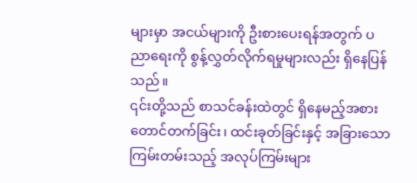များမှာ အငယ်များကို ဦးစားပေးရန်အတွက် ပညာရေးကို စွန့်လွှတ်လိုက်ရမှုများလည်း ရှိနေပြန်သည်။
၎င်းတို့သည် စာသင်ခန်းထဲတွင် ရှိနေမည့်အစား တောင်တက်ခြင်း၊ ထင်းခုတ်ခြင်းနှင့် အခြားသော ကြမ်းတမ်းသည့် အလုပ်ကြမ်းများ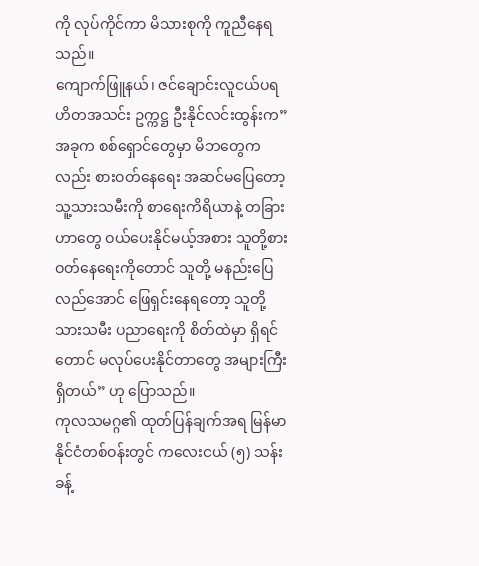ကို လုပ်ကိုင်ကာ မိသားစုကို ကူညီနေရသည်။
ကျောက်ဖြူနယ်၊ ဇင်ချောင်းလူငယ်ပရဟိတအသင်း ဥက္ကဋ္ဌ ဦးနိုင်လင်းထွန်းက”အခုက စစ်ရှောင်တွေမှာ မိဘတွေကလည်း စားဝတ်နေရေး အဆင်မပြေတော့ သူ့သားသမီးကို စာရေးကိရိယာနဲ့ တခြားဟာတွေ ဝယ်ပေးနိုင်မယ့်အစား သူတို့စားဝတ်နေရေးကိုတောင် သူတို့ မနည်းပြေလည်အောင် ဖြေရှင်းနေရတော့ သူတို့သားသမီး ပညာရေးကို စိတ်ထဲမှာ ရှိရင်တောင် မလုပ်ပေးနိုင်တာတွေ အများကြီးရှိတယ်” ဟု ပြောသည်။
ကုလသမဂ္ဂ၏ ထုတ်ပြန်ချက်အရ မြန်မာနိုင်ငံတစ်ဝန်းတွင် ကလေးငယ် (၅) သန်းခန့်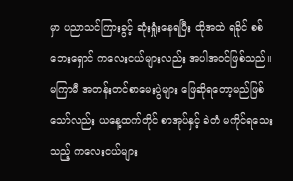မှာ ပညာသင်ကြားခွင့် ဆုံးရှုံးနေရပြီး ထိုအထဲ ရခိုင် စစ်ဘေးရှောင် ကလေးငယ်များလည်း အပါအဝင်ဖြစ်သည်။
မကြာမီ အတန်းတင်စာမေးပွဲများ ဖြေဆိုရတော့မည်ဖြစ်သော်လည်း ယနေ့ထက်တိုင် စာအုပ်နှင့် ခဲတံ မကိုင်ရသေးသည့် ကလေးငယ်များ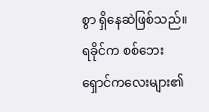စွာ ရှိနေဆဲဖြစ်သည်။
ရခိုင်က စစ်ဘေးရှောင်ကလေးများ၏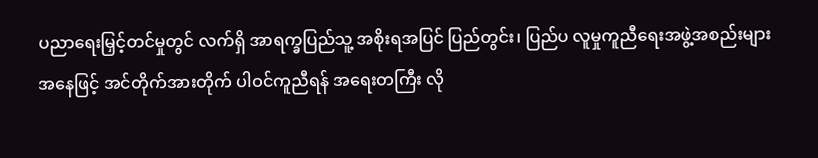ပညာရေးမြှင့်တင်မှုတွင် လက်ရှိ အာရက္ခပြည်သူ့ အစိုးရအပြင် ပြည်တွင်း၊ ပြည်ပ လူမှုကူညီရေးအဖွဲ့အစည်းများအနေဖြင့် အင်တိုက်အားတိုက် ပါဝင်ကူညီရန် အရေးတကြီး လို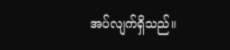အပ်လျက်ရှိသည်။